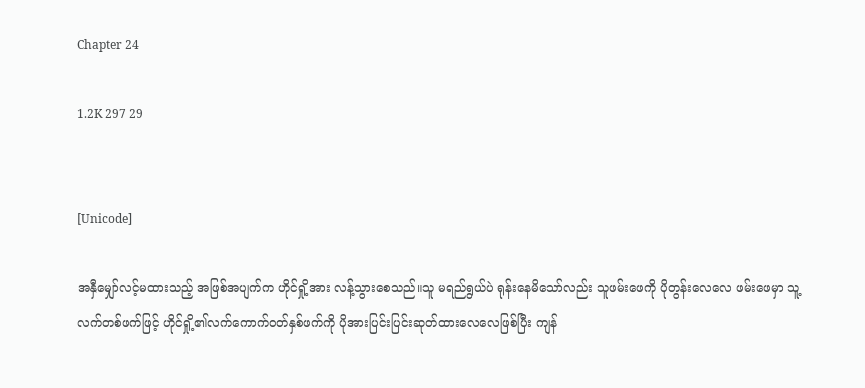Chapter 24

1.2K 297 29


[Unicode]

အနှီမျှော်လင့်မထားသည့် အဖြစ်အပျက်က ဟိုင်ရှို့အား လန့်သွားစေသည်။သူ မရည်ရွယ်ပဲ ရုန်းနေမိသော်လည်း သူဖမ်းဖေကို ပိုတွန်းလေလေ ဖမ်းဖေမှာ သူ့လက်တစ်ဖက်ဖြင့် ဟိုင်ရှို့၏လက်ကောက်ဝတ်နှစ်ဖက်ကို ပိုအားပြင်းပြင်းဆုတ်ထားလေလေဖြစ်ပြီး ကျန်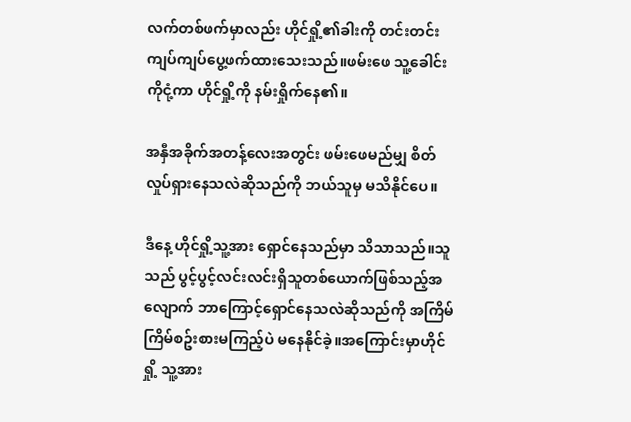လက်တစ်ဖက်မှာလည်း ဟိုင်ရှို့၏ခါးကို တင်းတင်းကျပ်ကျပ်ပွေ့ဖက်ထားသေးသည်။ဖမ်းဖေ သူ့ခေါင်းကိုငုံ့ကာ ဟိုင်ရှို့ကို နမ်းရှိုက်နေ၏။

အနှီအခိုက်အတန့်လေးအတွင်း ဖမ်းဖေမည်မျှ စိတ်လှုပ်ရှားနေသလဲဆိုသည်ကို ဘယ်သူမှ မသိနိုင်ပေ။

ဒီနေ့ ဟိုင်ရှို့သူ့အား ရှောင်နေသည်မှာ သိသာသည်။သူသည် ပွင့်ပွင့်လင်းလင်းရှိသူတစ်ယောက်ဖြစ်သည့်အလျောက် ဘာကြောင့်ရှောင်နေသလဲဆိုသည်ကို အကြိမ်ကြိမ်စဥ်းစားမကြည့်ပဲ မနေနိုင်ခဲ့။အကြောင်းမှာဟိုင်ရှို့ သူ့အား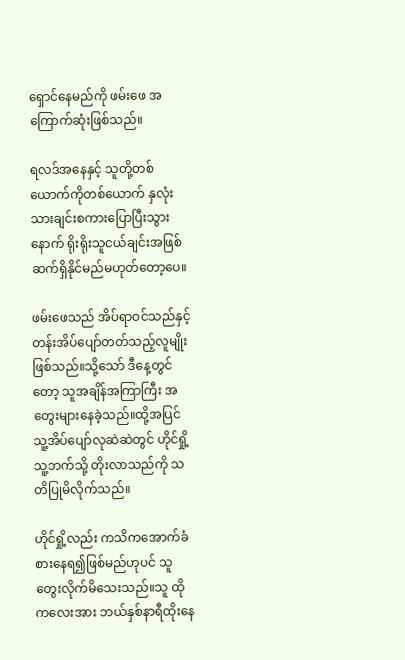ရှောင်နေမည်ကို ဖမ်းဖေ အကြောက်ဆုံးဖြစ်သည်။

ရလဒ်အနေနှင့် သူတို့တစ်ယောက်ကိုတစ်ယောက် နှလုံးသားချင်းစကားပြောပြီးသွားနောက် ရိုးရိုးသူငယ်ချင်းအဖြစ် ဆက်ရှိနိုင်မည်မဟုတ်တော့ပေ။

ဖမ်းဖေသည် အိပ်ရာဝင်သည်နှင့် တန်းအိပ်ပျော်တတ်သည့်လူမျိုးဖြစ်သည်။သို့သော် ဒီနေ့တွင်တော့ သူအချိန်အကြာကြီး အတွေးများနေခဲ့သည်။ထို့အပြင် သူ့အိပ်ပျော်လုဆဲဆဲတွင် ဟိုင်ရှို့ သူ့ဘက်သို့ တိုးလာသည်ကို သတိပြုမိလိုက်သည်။

ဟိုင်ရှို့လည်း ကသိကအောက်ခံစားနေရ၍ဖြစ်မည်ဟုပင် သူတွေးလိုက်မိသေးသည်။သူ ထိုကလေးအား ဘယ်နှစ်နာရီထိုးနေ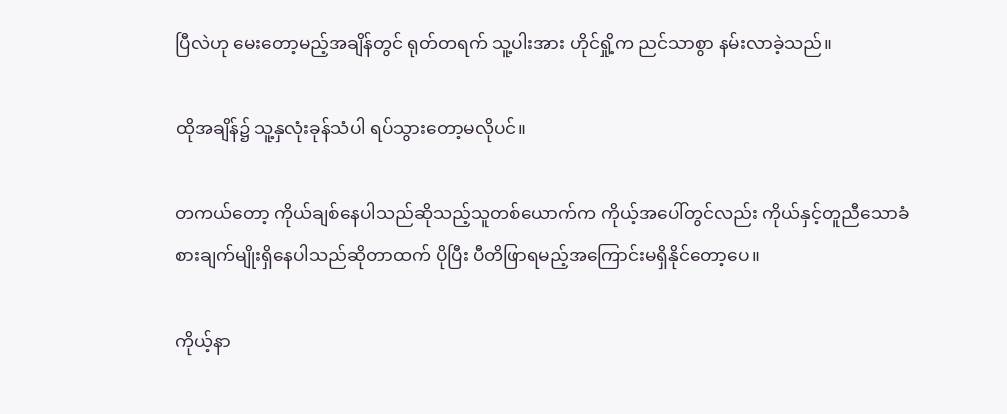ပြီလဲဟု မေးတော့မည့်အချိန်တွင် ရုတ်တရက် သူ့ပါးအား ဟိုင်ရှို့က ညင်သာစွာ နမ်းလာခဲ့သည်။

ထိုအချိန်၌ သူ့နှလုံးခုန်သံပါ ရပ်သွားတော့မလိုပင်။

တကယ်တော့ ကိုယ်ချစ်နေပါသည်ဆိုသည့်သူတစ်ယောက်က ကိုယ့်အပေါ်တွင်လည်း ကိုယ်နှင့်တူညီသောခံစားချက်မျိုးရှိနေပါသည်ဆိုတာထက် ပိုပြီး ပီတိဖြာရမည့်အကြောင်းမရှိနိုင်တော့ပေ။

ကိုယ့်နာ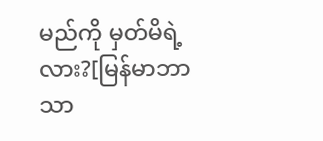မည်ကို မှတ်မိရဲ့လား?[မြန်မာဘာသာ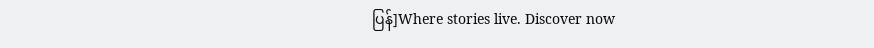ပြန်]Where stories live. Discover now